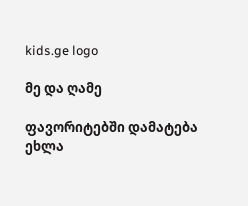kids.ge logo

მე და ღამე

ფავორიტებში დამატება
ეხლა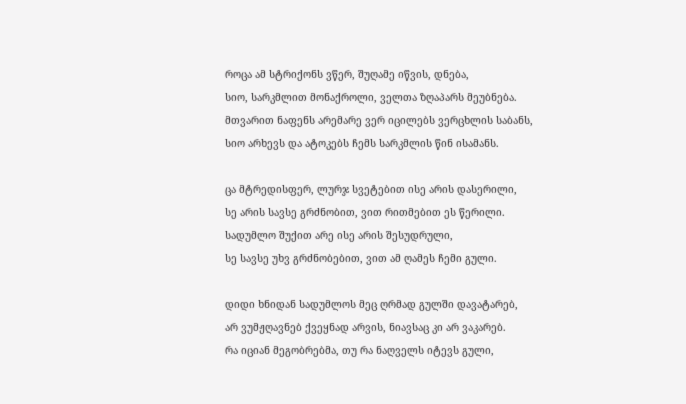როცა ამ სტრიქონს ვწერ, შუღამე იწვის, დნება,
სიო, სარკმლით მონაქროლი, ველთა ზღაპარს მეუბნება.
მთვარით ნაფენს არემარე ვერ იცილებს ვერცხლის საბანს,
სიო არხევს და ატოკებს ჩემს სარკმლის წინ ისამანს.

ცა მტრედისფერ, ლურჯ სვეტებით ისე არის დასერილი,
სე არის სავსე გრძნობით, ვით რითმებით ეს წერილი.
სადუმლო შუქით არე ისე არის შესუდრული,
სე სავსე უხვ გრძნობებით, ვით ამ ღამეს ჩემი გული.

დიდი ხნიდან სადუმლოს მეც ღრმად გულში დავატარებ,
არ ვუმჟღავნებ ქვეყნად არვის, ნიავსაც კი არ ვაკარებ.
რა იციან მეგობრებმა, თუ რა ნაღველს იტევს გული,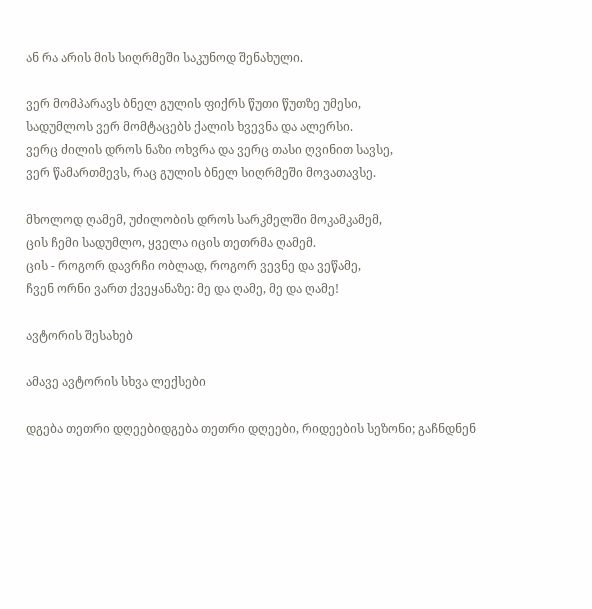ან რა არის მის სიღრმეში საკუნოდ შენახული.

ვერ მომპარავს ბნელ გულის ფიქრს წუთი წუთზე უმესი,
სადუმლოს ვერ მომტაცებს ქალის ხვევნა და ალერსი.
ვერც ძილის დროს ნაზი ოხვრა და ვერც თასი ღვინით სავსე,
ვერ წამართმევს, რაც გულის ბნელ სიღრმეში მოვათავსე.

მხოლოდ ღამემ, უძილობის დროს სარკმელში მოკამკამემ,
ცის ჩემი სადუმლო, ყველა იცის თეთრმა ღამემ.
ცის - როგორ დავრჩი ობლად, როგორ ვევნე და ვეწამე,
ჩვენ ორნი ვართ ქვეყანაზე: მე და ღამე, მე და ღამე!

ავტორის შესახებ

ამავე ავტორის სხვა ლექსები

დგება თეთრი დღეებიდგება თეთრი დღეები, რიდეების სეზონი; გაჩნდნენ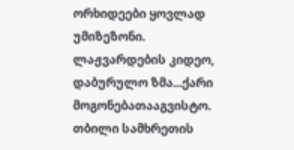ორხიდეები ყოვლად უმიზეზონი. ლაჟვარდების კიდეო, დაბურულო ზმა...ქარი მოგონებათააგვისტო. თბილი სამხრეთის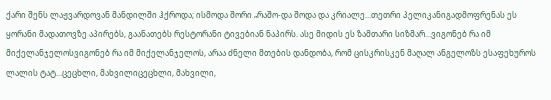ქარი შენს ლაჟვარდოვან მანდილში ჰქროდა; ისმოდა შორი „რაშო-და შოდა და კრიალე...თეთრი პელიკანიგადმოფრენას ეს ყორანი მადათოვზე აპირებს, გაანათებს რესტორანი ტივებიან ნაპირს. ასე მიდის ეს ზამთარი სიზმარ...ვიგონებ რა იმ მიქელანჯელოსვიგონებ რა იმ მიქელანჯელოს, არაა ძნელი მთების დანდობა, რომ ცისკრისკენ მაღალ ანგელოზს ესაფეხუროს ლალის ტატ...ცეცხლი, მახვილიცეცხლი, მახვილი,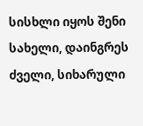სისხლი იყოს შენი სახელი, დაინგრეს ძველი, სიხარული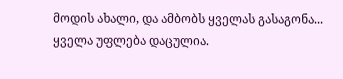მოდის ახალი, და ამბობს ყველას გასაგონა...
ყველა უფლება დაცულია.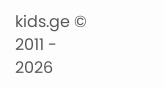kids.ge © 2011 - 2026